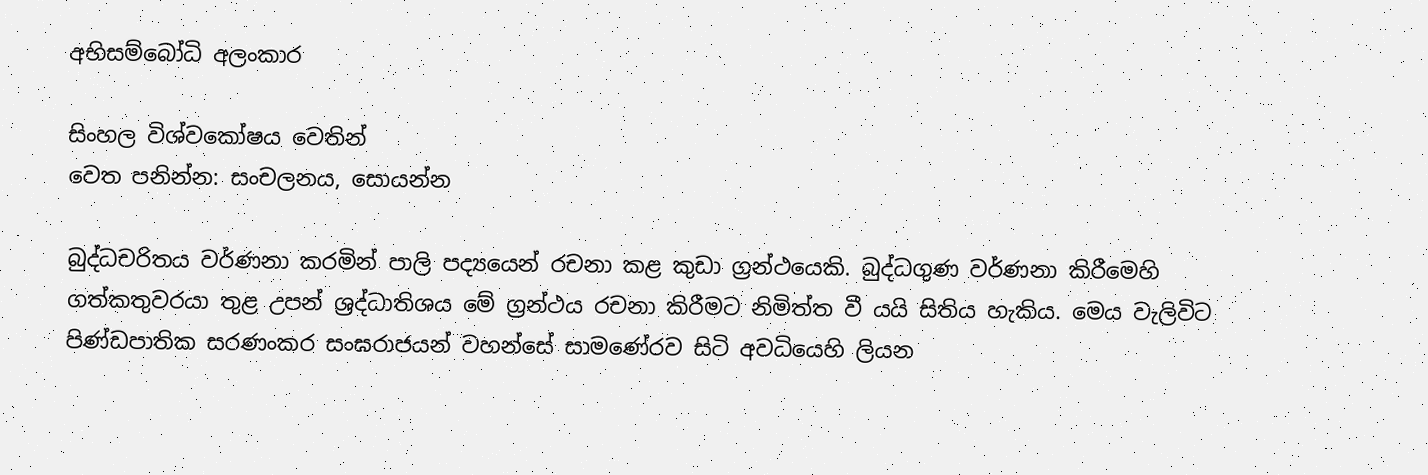අභිසම්බෝධි අලංකාර

සිංහල විශ්වකෝෂය වෙතින්
වෙත පනින්න: සංචලනය, සොයන්න

බුද්ධචරිතය වර්ණනා කරමින් පාලි පද්‍යයෙන් රචනා කළ කුඩා ග්‍රන්ථයෙකි. බුද්ධගුණ වර්ණනා කිරීමෙහි ගත්කතුවරයා තුළ උපන් ශ්‍රද්ධාතිශය මේ ග්‍රන්ථය රචනා කිරීමට නිමිත්ත වී යයි සිතිය හැකිය. මෙය වැලිවිට පිණ්ඩපාතික සරණංකර සංඝරාජයන් වහන්සේ සාමණේරව සිටි අවධියෙහි ලියන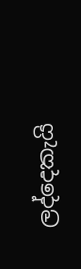ලද්දෙකැයි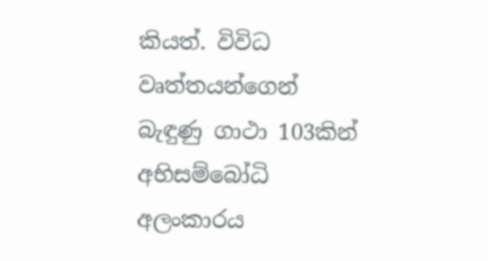කියත්. විවිධ වෘත්තයන්ගෙන් බැඳුණු ගාථා 103කින් අභිසම්බෝධි අලංකාරය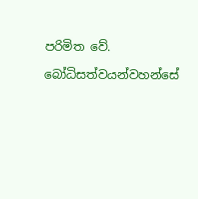පරිමිත වේ.

බෝධිසත්වයන්වහන්සේ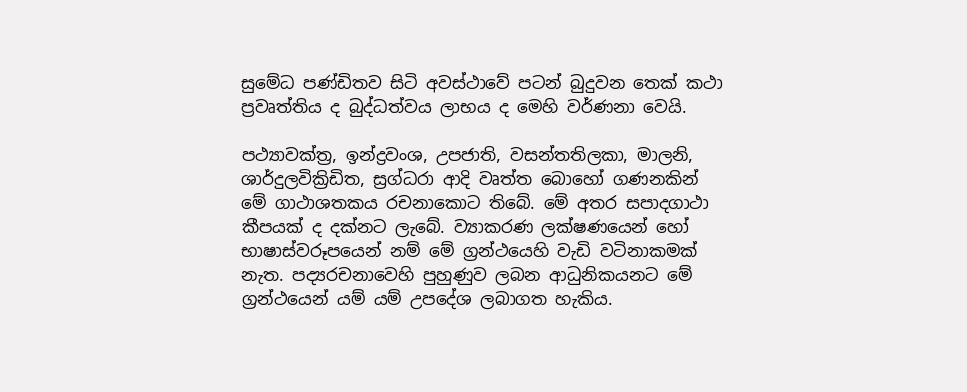සුමේධ පණ්ඩිතව සිටි අවස්ථාවේ පටන් බුදුවන තෙක් කථා ප්‍රවෘත්තිය ද බුද්ධත්වය ලාභය ද මෙහි වර්ණනා වෙයි.

පථ්‍යාවක්ත්‍ර, ඉන්ද්‍රවංශ, උපජාති, වසන්තතිලකා, මාලනි, ශාර්දුලවික්‍රිඩිත, ස්‍රග්ධරා ආදි වෘත්ත බොහෝ ගණනකින් මේ ගාථාශතකය රචනාකොට තිබේ. මේ අතර සපාදගාථා කීපයක් ද දක්නට ලැබේ. ව්‍යාකරණ ලක්ෂණයෙන් හෝ භාෂාස්වරූපයෙන් නම් මේ ග්‍රන්ථයෙහි වැඩි වටිනාකමක් නැත. පද්‍යරචනාවෙහි පුහුණුව ලබන ආධුනිකයනට මේ ග්‍රන්ථයෙන් යම් යම් උපදේශ ලබාගත හැකිය.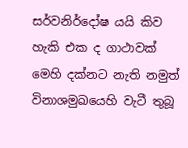සර්වනි‍ර්දෝෂ යයි කිව හැකි එක ද ගාථාවක් මෙහි දක්නට නැති නමුත් විනාශමුඛයෙහි වැටී තුබූ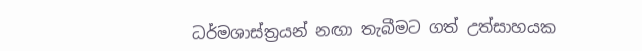ධර්මශාස්ත්‍රයන් නඟා තැබීමට ගත් උත්සාහයක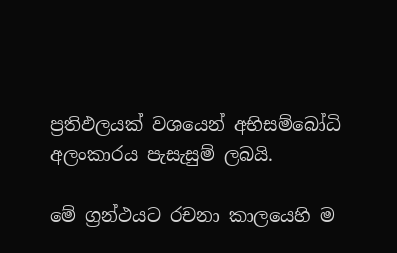ප්‍රතිඵලයක් වශයෙන් අභිසම්බෝධි අලංකාරය පැසැසුම් ලබයි.

මේ ග්‍රන්ථයට රචනා කාලයෙහි ම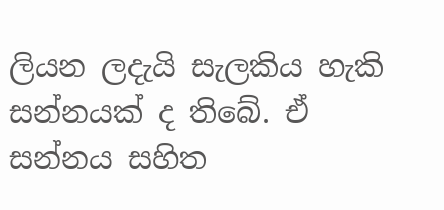ලියන ලදැයි සැලකිය හැකි සන්නයක් ද ති‍බේ. ඒ සන්නය සහිත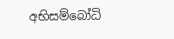අභිසම්බෝධි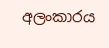අලංකාරය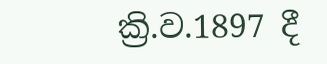ක්‍රි.ව.1897 දී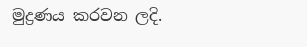මුද්‍රණය කරවන ලදි.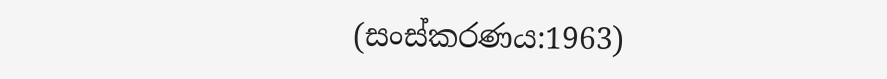(සංස්කරණය:1963)